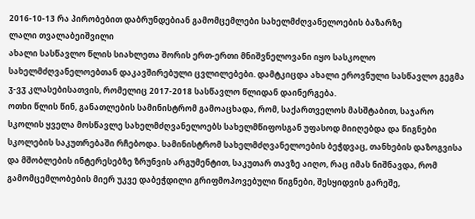2016-10-13 რა პირობებით დაბრუნდებიან გამომცემლები სახელმძღვანელოების ბაზარზე
ლალი თვალაბეიშვილი
ახალი სასწავლო წლის სიახლეთა შორის ერთ-ერთი მნიშვნელოვანი იყო სასკოლო სახელმძღვანელოებთან დაკავშირებული ცვლილებები. დამტკიცდა ახალი ეროვნული სასწავლო გეგმა ჳ-ვჳ კლასებისათვის, რომელიც 2017-2018 სასწავლო წლიდან დაინერგება.
ოთხი წლის წინ, განათლების სამინისტრომ გამოაცხადა, რომ, საქართველოს მასშტაბით, საჯარო სკოლის ყველა მოსწავლე სახელმძღვანელოებს სახელმწიფოსგან უფასოდ მიიღებდა და წიგნები სკოლების საკუთრებაში რჩებოდა. სამინისტრომ სახელმძღვანელოების ბეჭდვაც, თანხების დაზოგვისა და მშობლების ინტერესებზე ზრუნვის არგუმენტით, საკუთარ თავზე აიღო, რაც იმას ნიშნავდა, რომ გამომცემლობების მიერ უკვე დაბეჭდილი გრიფმოპოვებული წიგნები, შესყიდვის გარეშე,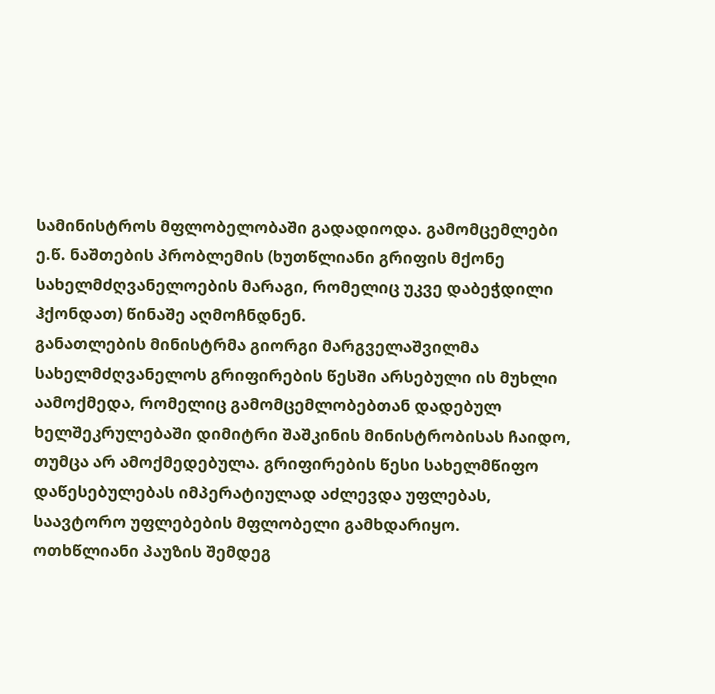სამინისტროს მფლობელობაში გადადიოდა. გამომცემლები ე.წ. ნაშთების პრობლემის (ხუთწლიანი გრიფის მქონე სახელმძღვანელოების მარაგი, რომელიც უკვე დაბეჭდილი ჰქონდათ) წინაშე აღმოჩნდნენ.
განათლების მინისტრმა გიორგი მარგველაშვილმა სახელმძღვანელოს გრიფირების წესში არსებული ის მუხლი აამოქმედა, რომელიც გამომცემლობებთან დადებულ ხელშეკრულებაში დიმიტრი შაშკინის მინისტრობისას ჩაიდო, თუმცა არ ამოქმედებულა. გრიფირების წესი სახელმწიფო დაწესებულებას იმპერატიულად აძლევდა უფლებას, საავტორო უფლებების მფლობელი გამხდარიყო.
ოთხწლიანი პაუზის შემდეგ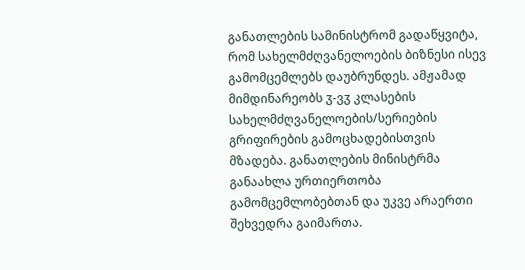განათლების სამინისტრომ გადაწყვიტა, რომ სახელმძღვანელოების ბიზნესი ისევ გამომცემლებს დაუბრუნდეს. ამჟამად მიმდინარეობს ჳ-ვჳ კლასების სახელმძღვანელოების/სერიების გრიფირების გამოცხადებისთვის მზადება. განათლების მინისტრმა განაახლა ურთიერთობა გამომცემლობებთან და უკვე არაერთი შეხვედრა გაიმართა.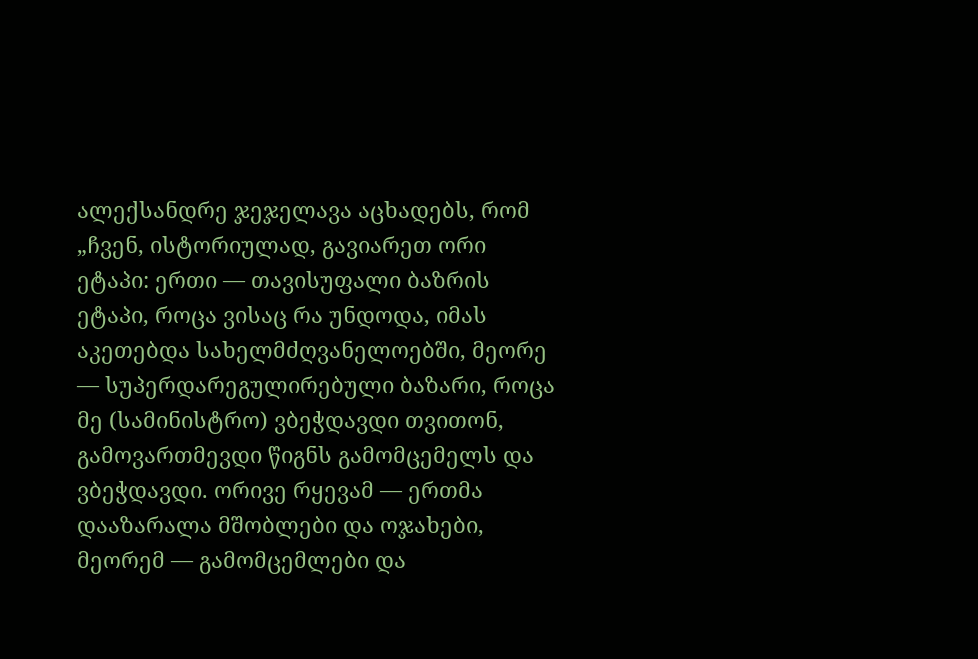ალექსანდრე ჯეჯელავა აცხადებს, რომ „ჩვენ, ისტორიულად, გავიარეთ ორი ეტაპი: ერთი — თავისუფალი ბაზრის ეტაპი, როცა ვისაც რა უნდოდა, იმას აკეთებდა სახელმძღვანელოებში, მეორე — სუპერდარეგულირებული ბაზარი, როცა მე (სამინისტრო) ვბეჭდავდი თვითონ, გამოვართმევდი წიგნს გამომცემელს და ვბეჭდავდი. ორივე რყევამ — ერთმა დააზარალა მშობლები და ოჯახები, მეორემ — გამომცემლები და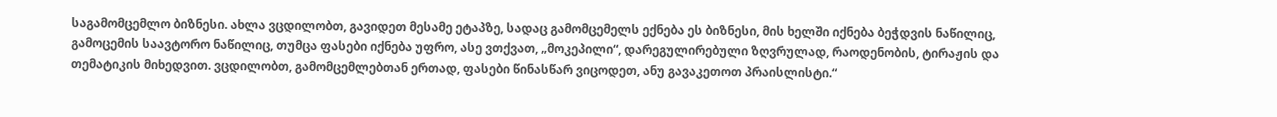საგამომცემლო ბიზნესი. ახლა ვცდილობთ, გავიდეთ მესამე ეტაპზე, სადაც გამომცემელს ექნება ეს ბიზნესი, მის ხელში იქნება ბეჭდვის ნაწილიც, გამოცემის საავტორო ნაწილიც, თუმცა ფასები იქნება უფრო, ასე ვთქვათ, „მოკეპილი“, დარეგულირებული ზღვრულად, რაოდენობის, ტირაჟის და თემატიკის მიხედვით. ვცდილობთ, გამომცემლებთან ერთად, ფასები წინასწარ ვიცოდეთ, ანუ გავაკეთოთ პრაისლისტი.“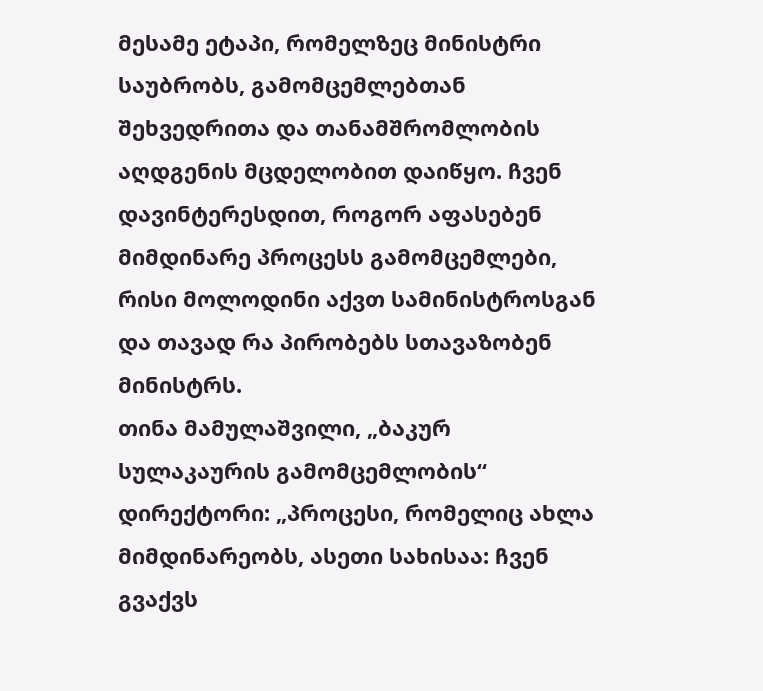მესამე ეტაპი, რომელზეც მინისტრი საუბრობს, გამომცემლებთან შეხვედრითა და თანამშრომლობის აღდგენის მცდელობით დაიწყო. ჩვენ დავინტერესდით, როგორ აფასებენ მიმდინარე პროცესს გამომცემლები, რისი მოლოდინი აქვთ სამინისტროსგან და თავად რა პირობებს სთავაზობენ მინისტრს.
თინა მამულაშვილი, „ბაკურ სულაკაურის გამომცემლობის“ დირექტორი: „პროცესი, რომელიც ახლა მიმდინარეობს, ასეთი სახისაა: ჩვენ გვაქვს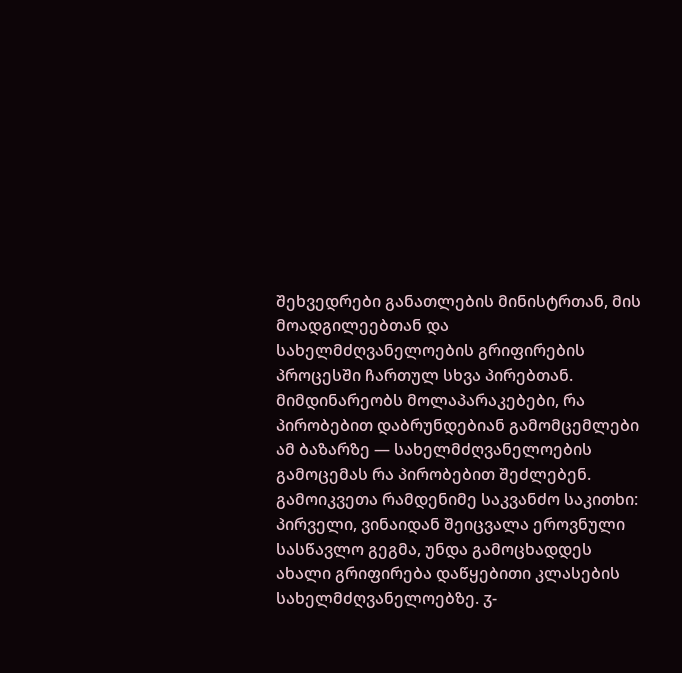შეხვედრები განათლების მინისტრთან, მის მოადგილეებთან და სახელმძღვანელოების გრიფირების პროცესში ჩართულ სხვა პირებთან. მიმდინარეობს მოლაპარაკებები, რა პირობებით დაბრუნდებიან გამომცემლები ამ ბაზარზე — სახელმძღვანელოების გამოცემას რა პირობებით შეძლებენ.
გამოიკვეთა რამდენიმე საკვანძო საკითხი: პირველი, ვინაიდან შეიცვალა ეროვნული სასწავლო გეგმა, უნდა გამოცხადდეს ახალი გრიფირება დაწყებითი კლასების სახელმძღვანელოებზე. ჳ-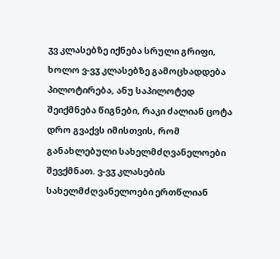ჳვ კლასებზე იქნება სრული გრიფი, ხოლო ვ-ვჳ კლასებზე გამოცხადდება პილოტირება, ანუ საპილოტედ შეიქმნება წიგნები, რაკი ძალიან ცოტა დრო გვაქვს იმისთვის, რომ განახლებული სახელმძღვანელოები შევქმნათ. ვ-ვჳ კლასების სახელმძღვანელოები ერთწლიან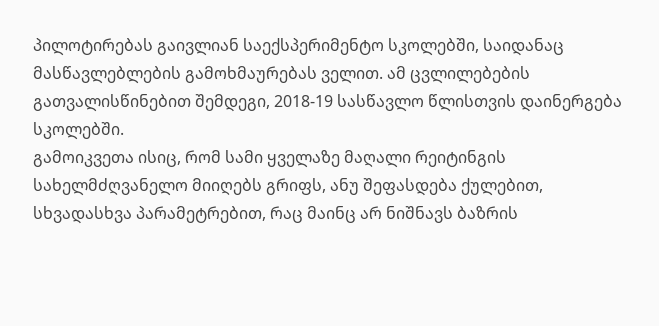პილოტირებას გაივლიან საექსპერიმენტო სკოლებში, საიდანაც მასწავლებლების გამოხმაურებას ველით. ამ ცვლილებების გათვალისწინებით შემდეგი, 2018-19 სასწავლო წლისთვის დაინერგება სკოლებში.
გამოიკვეთა ისიც, რომ სამი ყველაზე მაღალი რეიტინგის სახელმძღვანელო მიიღებს გრიფს, ანუ შეფასდება ქულებით, სხვადასხვა პარამეტრებით, რაც მაინც არ ნიშნავს ბაზრის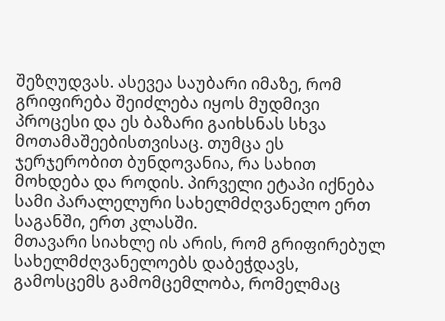შეზღუდვას. ასევეა საუბარი იმაზე, რომ გრიფირება შეიძლება იყოს მუდმივი პროცესი და ეს ბაზარი გაიხსნას სხვა მოთამაშეებისთვისაც. თუმცა ეს ჯერჯერობით ბუნდოვანია, რა სახით მოხდება და როდის. პირველი ეტაპი იქნება სამი პარალელური სახელმძღვანელო ერთ საგანში, ერთ კლასში.
მთავარი სიახლე ის არის, რომ გრიფირებულ სახელმძღვანელოებს დაბეჭდავს, გამოსცემს გამომცემლობა, რომელმაც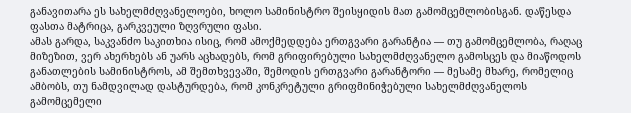განავითარა ეს სახელმძღვანელოები, ხოლო სამინისტრო შეისყიდის მათ გამომცემლობისგან. დაწესდა ფასთა მატრიცა, გარკვეული ზღვრული ფასი.
ამას გარდა, საკვანძო საკითხია ისიც, რომ ამოქმედდება ერთგვარი გარანტია — თუ გამომცემლობა, რაღაც მიზეზით, ვერ ახერხებს ან უარს აცხადებს, რომ გრიფირებული სახელმძღვანელო გამოსცეს და მიაწოდოს განათლების სამინისტროს, ამ შემთხვევაში, შემოდის ერთგვარი გარანტორი — მესამე მხარე, რომელიც ამბობს, თუ ნამდვილად დასტურდება, რომ კონკრეტული გრიფმინიჭებული სახელმძღვანელოს გამომცემელი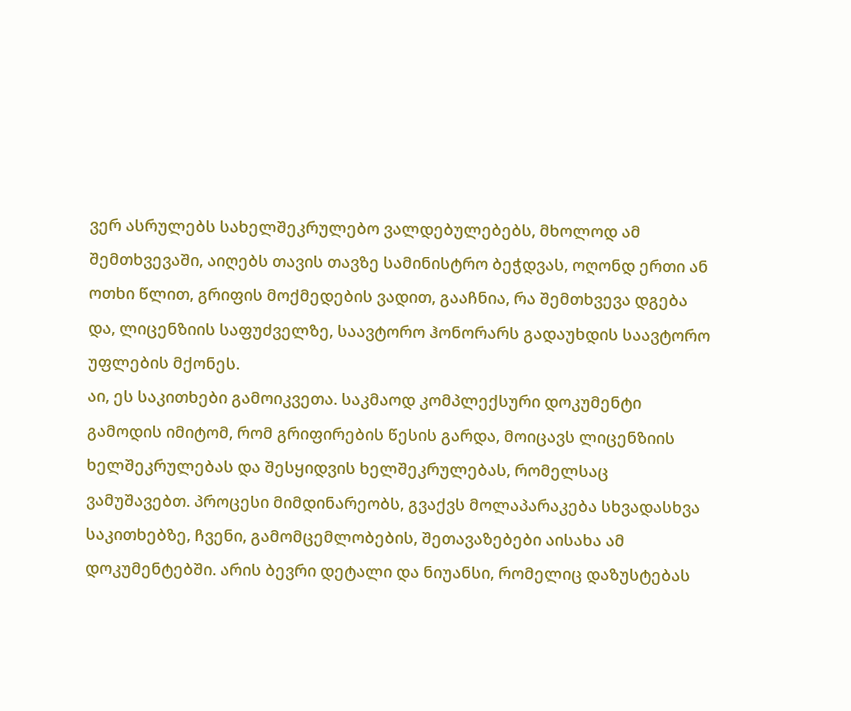ვერ ასრულებს სახელშეკრულებო ვალდებულებებს, მხოლოდ ამ შემთხვევაში, აიღებს თავის თავზე სამინისტრო ბეჭდვას, ოღონდ ერთი ან ოთხი წლით, გრიფის მოქმედების ვადით, გააჩნია, რა შემთხვევა დგება და, ლიცენზიის საფუძველზე, საავტორო ჰონორარს გადაუხდის საავტორო უფლების მქონეს.
აი, ეს საკითხები გამოიკვეთა. საკმაოდ კომპლექსური დოკუმენტი გამოდის იმიტომ, რომ გრიფირების წესის გარდა, მოიცავს ლიცენზიის ხელშეკრულებას და შესყიდვის ხელშეკრულებას, რომელსაც ვამუშავებთ. პროცესი მიმდინარეობს, გვაქვს მოლაპარაკება სხვადასხვა საკითხებზე, ჩვენი, გამომცემლობების, შეთავაზებები აისახა ამ დოკუმენტებში. არის ბევრი დეტალი და ნიუანსი, რომელიც დაზუსტებას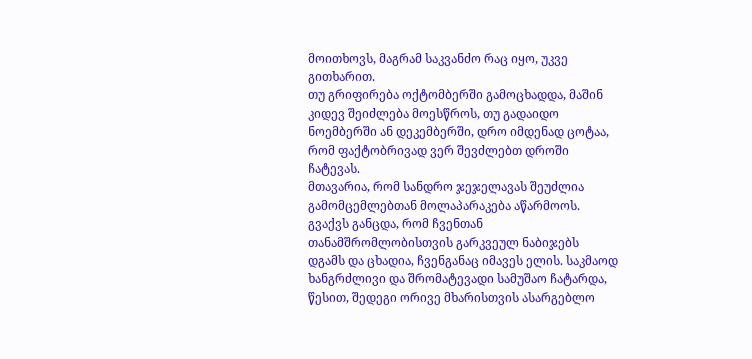მოითხოვს, მაგრამ საკვანძო რაც იყო, უკვე გითხარით.
თუ გრიფირება ოქტომბერში გამოცხადდა, მაშინ კიდევ შეიძლება მოესწროს, თუ გადაიდო ნოემბერში ან დეკემბერში, დრო იმდენად ცოტაა, რომ ფაქტობრივად ვერ შევძლებთ დროში ჩატევას.
მთავარია, რომ სანდრო ჯეჯელავას შეუძლია გამომცემლებთან მოლაპარაკება აწარმოოს. გვაქვს განცდა, რომ ჩვენთან თანამშრომლობისთვის გარკვეულ ნაბიჯებს დგამს და ცხადია, ჩვენგანაც იმავეს ელის. საკმაოდ ხანგრძლივი და შრომატევადი სამუშაო ჩატარდა, წესით, შედეგი ორივე მხარისთვის ასარგებლო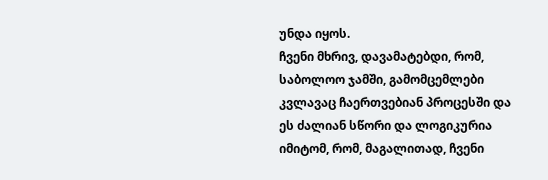უნდა იყოს.
ჩვენი მხრივ, დავამატებდი, რომ, საბოლოო ჯამში, გამომცემლები კვლავაც ჩაერთვებიან პროცესში და ეს ძალიან სწორი და ლოგიკურია იმიტომ, რომ, მაგალითად, ჩვენი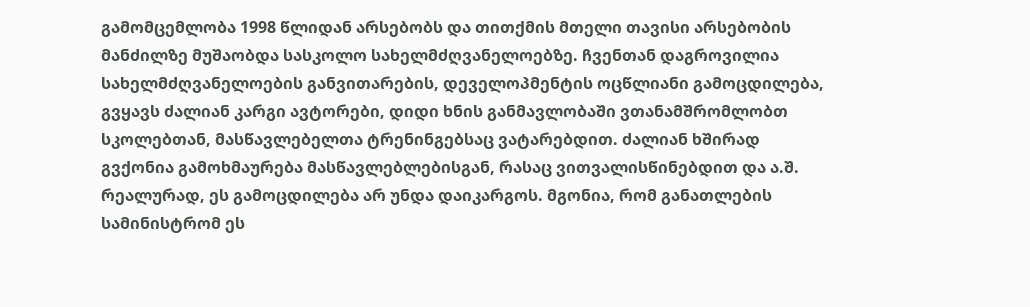გამომცემლობა 1998 წლიდან არსებობს და თითქმის მთელი თავისი არსებობის მანძილზე მუშაობდა სასკოლო სახელმძღვანელოებზე. ჩვენთან დაგროვილია სახელმძღვანელოების განვითარების, დეველოპმენტის ოცწლიანი გამოცდილება, გვყავს ძალიან კარგი ავტორები, დიდი ხნის განმავლობაში ვთანამშრომლობთ სკოლებთან, მასწავლებელთა ტრენინგებსაც ვატარებდით. ძალიან ხშირად გვქონია გამოხმაურება მასწავლებლებისგან, რასაც ვითვალისწინებდით და ა.შ. რეალურად, ეს გამოცდილება არ უნდა დაიკარგოს. მგონია, რომ განათლების სამინისტრომ ეს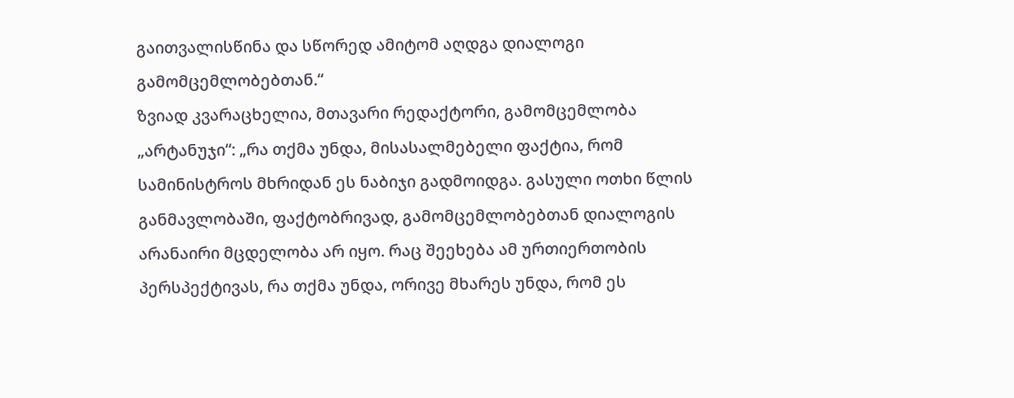გაითვალისწინა და სწორედ ამიტომ აღდგა დიალოგი გამომცემლობებთან.“
ზვიად კვარაცხელია, მთავარი რედაქტორი, გამომცემლობა „არტანუჯი“: „რა თქმა უნდა, მისასალმებელი ფაქტია, რომ სამინისტროს მხრიდან ეს ნაბიჯი გადმოიდგა. გასული ოთხი წლის განმავლობაში, ფაქტობრივად, გამომცემლობებთან დიალოგის არანაირი მცდელობა არ იყო. რაც შეეხება ამ ურთიერთობის პერსპექტივას, რა თქმა უნდა, ორივე მხარეს უნდა, რომ ეს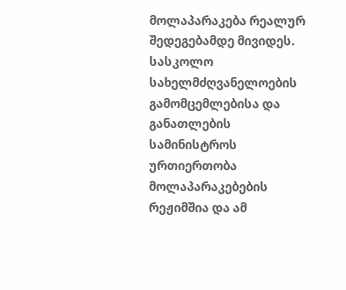მოლაპარაკება რეალურ შედეგებამდე მივიდეს.
სასკოლო სახელმძღვანელოების გამომცემლებისა და განათლების სამინისტროს ურთიერთობა მოლაპარაკებების რეჟიმშია და ამ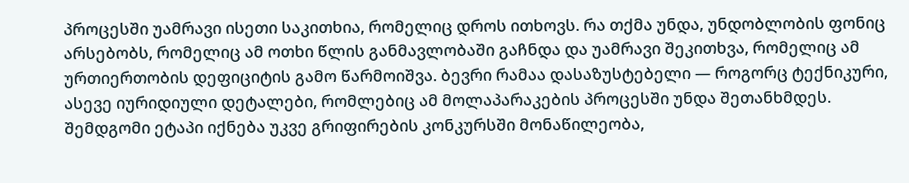პროცესში უამრავი ისეთი საკითხია, რომელიც დროს ითხოვს. რა თქმა უნდა, უნდობლობის ფონიც არსებობს, რომელიც ამ ოთხი წლის განმავლობაში გაჩნდა და უამრავი შეკითხვა, რომელიც ამ ურთიერთობის დეფიციტის გამო წარმოიშვა. ბევრი რამაა დასაზუსტებელი — როგორც ტექნიკური, ასევე იურიდიული დეტალები, რომლებიც ამ მოლაპარაკების პროცესში უნდა შეთანხმდეს.
შემდგომი ეტაპი იქნება უკვე გრიფირების კონკურსში მონაწილეობა,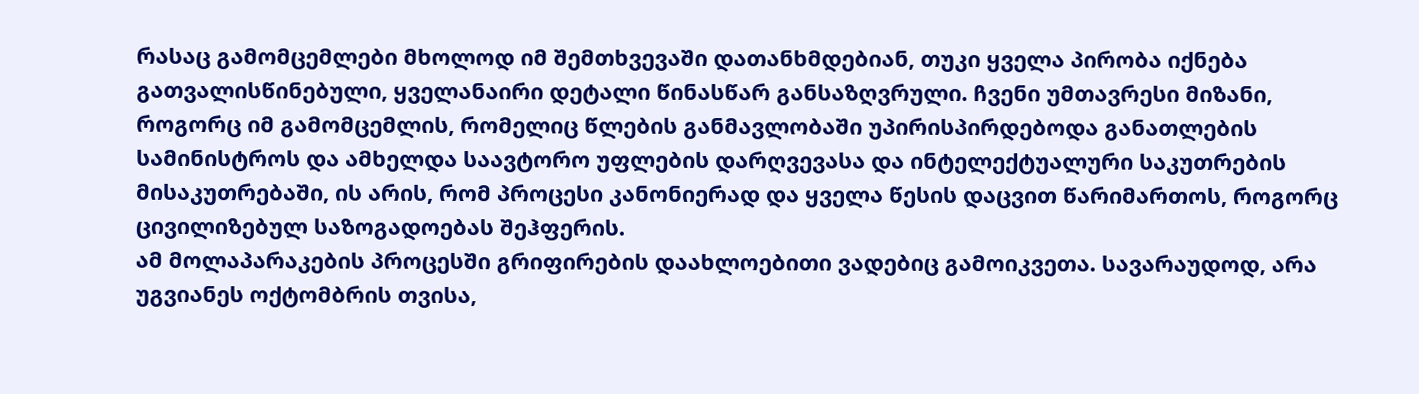რასაც გამომცემლები მხოლოდ იმ შემთხვევაში დათანხმდებიან, თუკი ყველა პირობა იქნება გათვალისწინებული, ყველანაირი დეტალი წინასწარ განსაზღვრული. ჩვენი უმთავრესი მიზანი, როგორც იმ გამომცემლის, რომელიც წლების განმავლობაში უპირისპირდებოდა განათლების სამინისტროს და ამხელდა საავტორო უფლების დარღვევასა და ინტელექტუალური საკუთრების მისაკუთრებაში, ის არის, რომ პროცესი კანონიერად და ყველა წესის დაცვით წარიმართოს, როგორც ცივილიზებულ საზოგადოებას შეჰფერის.
ამ მოლაპარაკების პროცესში გრიფირების დაახლოებითი ვადებიც გამოიკვეთა. სავარაუდოდ, არა უგვიანეს ოქტომბრის თვისა,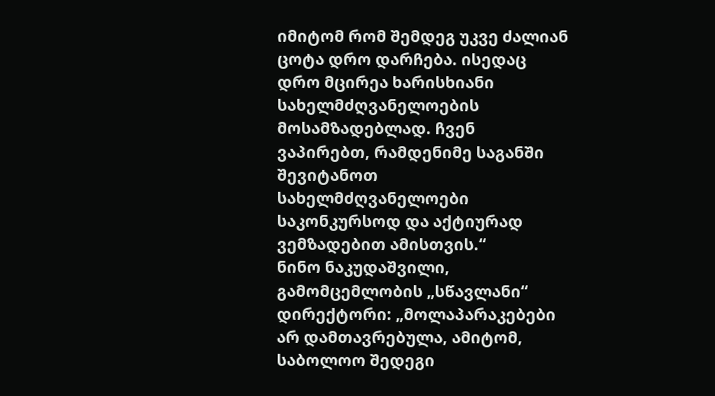იმიტომ რომ შემდეგ უკვე ძალიან ცოტა დრო დარჩება. ისედაც დრო მცირეა ხარისხიანი სახელმძღვანელოების მოსამზადებლად. ჩვენ ვაპირებთ, რამდენიმე საგანში შევიტანოთ სახელმძღვანელოები საკონკურსოდ და აქტიურად ვემზადებით ამისთვის.“
ნინო ნაკუდაშვილი, გამომცემლობის „სწავლანი“ დირექტორი: „მოლაპარაკებები არ დამთავრებულა, ამიტომ, საბოლოო შედეგი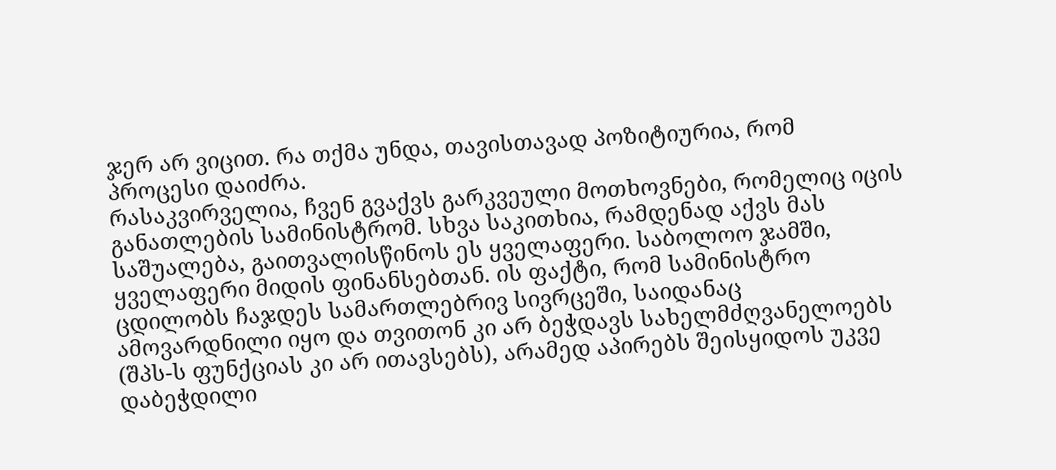ჯერ არ ვიცით. რა თქმა უნდა, თავისთავად პოზიტიურია, რომ პროცესი დაიძრა.
რასაკვირველია, ჩვენ გვაქვს გარკვეული მოთხოვნები, რომელიც იცის განათლების სამინისტრომ. სხვა საკითხია, რამდენად აქვს მას საშუალება, გაითვალისწინოს ეს ყველაფერი. საბოლოო ჯამში, ყველაფერი მიდის ფინანსებთან. ის ფაქტი, რომ სამინისტრო ცდილობს ჩაჯდეს სამართლებრივ სივრცეში, საიდანაც ამოვარდნილი იყო და თვითონ კი არ ბეჭდავს სახელმძღვანელოებს (შპს-ს ფუნქციას კი არ ითავსებს), არამედ აპირებს შეისყიდოს უკვე დაბეჭდილი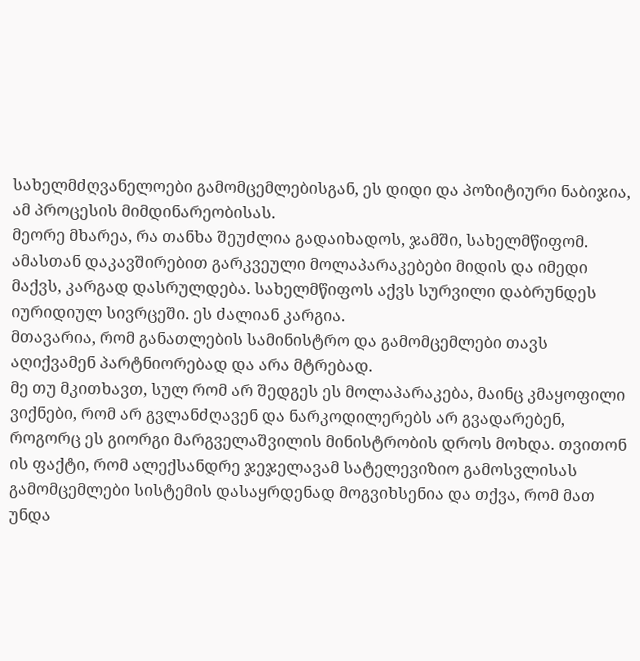სახელმძღვანელოები გამომცემლებისგან, ეს დიდი და პოზიტიური ნაბიჯია, ამ პროცესის მიმდინარეობისას.
მეორე მხარეა, რა თანხა შეუძლია გადაიხადოს, ჯამში, სახელმწიფომ. ამასთან დაკავშირებით გარკვეული მოლაპარაკებები მიდის და იმედი მაქვს, კარგად დასრულდება. სახელმწიფოს აქვს სურვილი დაბრუნდეს იურიდიულ სივრცეში. ეს ძალიან კარგია.
მთავარია, რომ განათლების სამინისტრო და გამომცემლები თავს აღიქვამენ პარტნიორებად და არა მტრებად.
მე თუ მკითხავთ, სულ რომ არ შედგეს ეს მოლაპარაკება, მაინც კმაყოფილი ვიქნები, რომ არ გვლანძღავენ და ნარკოდილერებს არ გვადარებენ, როგორც ეს გიორგი მარგველაშვილის მინისტრობის დროს მოხდა. თვითონ ის ფაქტი, რომ ალექსანდრე ჯეჯელავამ სატელევიზიო გამოსვლისას გამომცემლები სისტემის დასაყრდენად მოგვიხსენია და თქვა, რომ მათ უნდა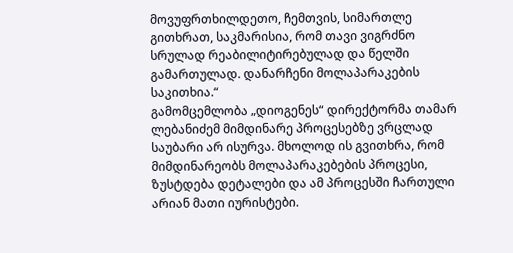მოვუფრთხილდეთო, ჩემთვის, სიმართლე გითხრათ, საკმარისია, რომ თავი ვიგრძნო სრულად რეაბილიტირებულად და წელში გამართულად. დანარჩენი მოლაპარაკების საკითხია.“
გამომცემლობა „დიოგენეს“ დირექტორმა თამარ ლებანიძემ მიმდინარე პროცესებზე ვრცლად საუბარი არ ისურვა. მხოლოდ ის გვითხრა, რომ მიმდინარეობს მოლაპარაკებების პროცესი, ზუსტდება დეტალები და ამ პროცესში ჩართული არიან მათი იურისტები.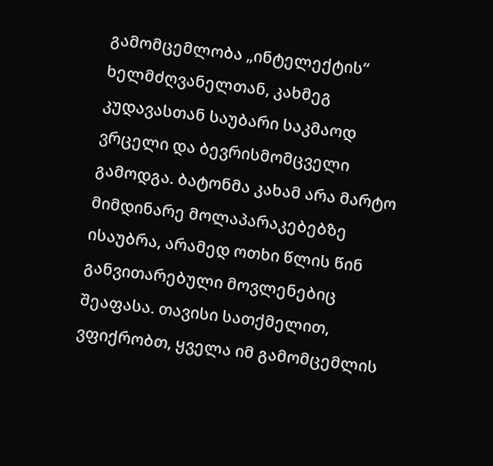გამომცემლობა „ინტელექტის“ ხელმძღვანელთან, კახმეგ კუდავასთან საუბარი საკმაოდ ვრცელი და ბევრისმომცველი გამოდგა. ბატონმა კახამ არა მარტო მიმდინარე მოლაპარაკებებზე ისაუბრა, არამედ ოთხი წლის წინ განვითარებული მოვლენებიც შეაფასა. თავისი სათქმელით, ვფიქრობთ, ყველა იმ გამომცემლის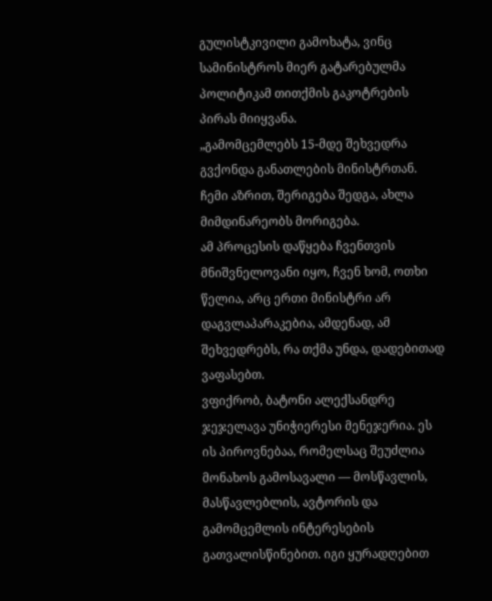გულისტკივილი გამოხატა, ვინც სამინისტროს მიერ გატარებულმა პოლიტიკამ თითქმის გაკოტრების პირას მიიყვანა.
„გამომცემლებს 15-მდე შეხვედრა გვქონდა განათლების მინისტრთან. ჩემი აზრით, შერიგება შედგა, ახლა მიმდინარეობს მორიგება.
ამ პროცესის დაწყება ჩვენთვის მნიშვნელოვანი იყო, ჩვენ ხომ, ოთხი წელია, არც ერთი მინისტრი არ დაგვლაპარაკებია, ამდენად, ამ შეხვედრებს, რა თქმა უნდა, დადებითად ვაფასებთ.
ვფიქრობ, ბატონი ალექსანდრე ჯეჯელავა უნიჭიერესი მენეჯერია. ეს ის პიროვნებაა, რომელსაც შეუძლია მონახოს გამოსავალი — მოსწავლის, მასწავლებლის, ავტორის და გამომცემლის ინტერესების გათვალისწინებით. იგი ყურადღებით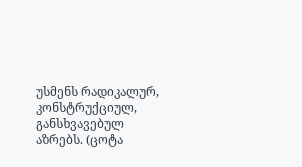უსმენს რადიკალურ, კონსტრუქციულ, განსხვავებულ აზრებს. (ცოტა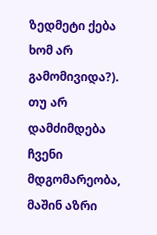ზედმეტი ქება ხომ არ გამომივიდა?). თუ არ დამძიმდება ჩვენი მდგომარეობა, მაშინ აზრი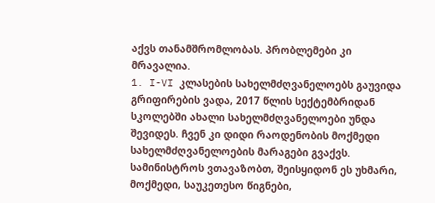აქვს თანამშრომლობას. პრობლემები კი მრავალია.
1. I-VI კლასების სახელმძღვანელოებს გაუვიდა გრიფირების ვადა, 2017 წლის სექტემბრიდან სკოლებში ახალი სახელმძღვანელოები უნდა შევიდეს. ჩვენ კი დიდი რაოდენობის მოქმედი სახელმძღვანელოების მარაგები გვაქვს. სამინისტროს ვთავაზობთ, შეისყიდონ ეს უხმარი, მოქმედი, საუკეთესო წიგნები,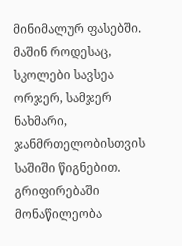მინიმალურ ფასებში. მაშინ როდესაც, სკოლები სავსეა ორჯერ, სამჯერ ნახმარი, ჯანმრთელობისთვის საშიში წიგნებით.
გრიფირებაში მონაწილეობა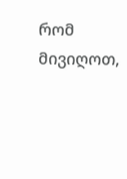რომ მივიღოთ,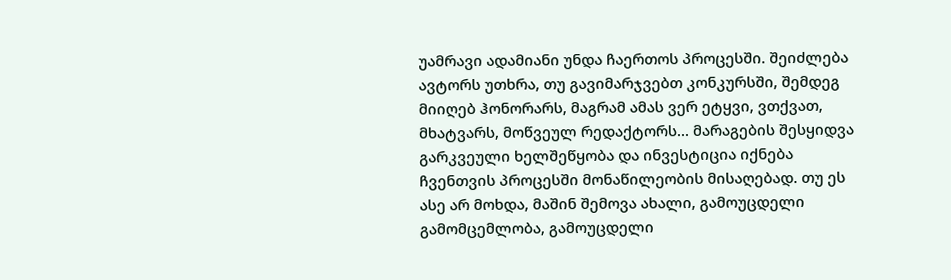უამრავი ადამიანი უნდა ჩაერთოს პროცესში. შეიძლება ავტორს უთხრა, თუ გავიმარჯვებთ კონკურსში, შემდეგ მიიღებ ჰონორარს, მაგრამ ამას ვერ ეტყვი, ვთქვათ, მხატვარს, მოწვეულ რედაქტორს... მარაგების შესყიდვა გარკვეული ხელშეწყობა და ინვესტიცია იქნება ჩვენთვის პროცესში მონაწილეობის მისაღებად. თუ ეს ასე არ მოხდა, მაშინ შემოვა ახალი, გამოუცდელი გამომცემლობა, გამოუცდელი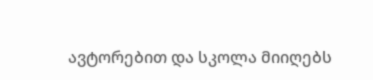ავტორებით და სკოლა მიიღებს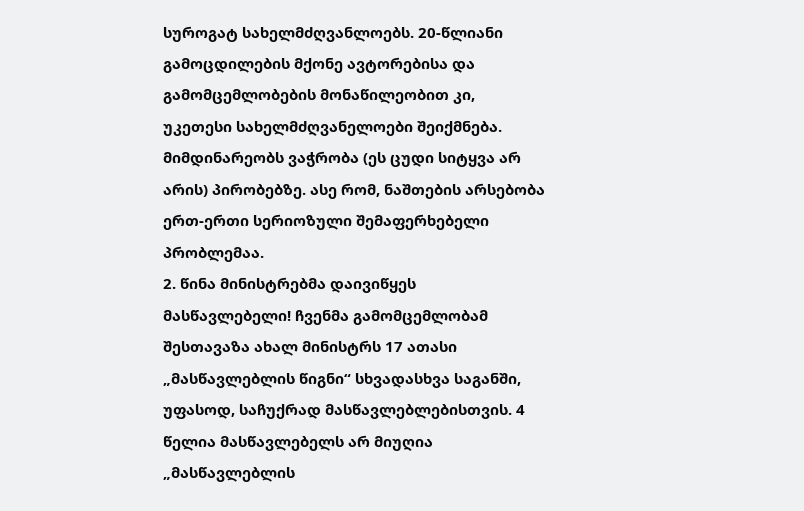სუროგატ სახელმძღვანლოებს. 20-წლიანი გამოცდილების მქონე ავტორებისა და გამომცემლობების მონაწილეობით კი, უკეთესი სახელმძღვანელოები შეიქმნება. მიმდინარეობს ვაჭრობა (ეს ცუდი სიტყვა არ არის) პირობებზე. ასე რომ, ნაშთების არსებობა ერთ-ერთი სერიოზული შემაფერხებელი პრობლემაა.
2. წინა მინისტრებმა დაივიწყეს მასწავლებელი! ჩვენმა გამომცემლობამ შესთავაზა ახალ მინისტრს 17 ათასი „მასწავლებლის წიგნი“ სხვადასხვა საგანში, უფასოდ, საჩუქრად მასწავლებლებისთვის. 4 წელია მასწავლებელს არ მიუღია „მასწავლებლის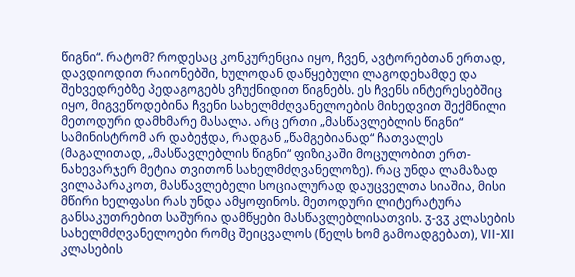წიგნი“. რატომ? როდესაც კონკურენცია იყო, ჩვენ, ავტორებთან ერთად, დავდიოდით რაიონებში, ხულოდან დაწყებული ლაგოდეხამდე და შეხვედრებზე პედაგოგებს ვჩუქნიდით წიგნებს. ეს ჩვენს ინტერესებშიც იყო, მიგვეწოდებინა ჩვენი სახელმძღვანელოების მიხედვით შექმნილი მეთოდური დამხმარე მასალა. არც ერთი „მასწავლებლის წიგნი“ სამინისტრომ არ დაბეჭდა, რადგან „წამგებიანად“ ჩათვალეს (მაგალითად, „მასწავლებლის წიგნი“ ფიზიკაში მოცულობით ერთ-ნახევარჯერ მეტია თვითონ სახელმძღვანელოზე). რაც უნდა ლამაზად ვილაპარაკოთ, მასწავლებელი სოციალურად დაუცველთა სიაშია, მისი მწირი ხელფასი რას უნდა ამყოფინოს. მეთოდური ლიტერატურა განსაკუთრებით საშურია დამწყები მასწავლებლისათვის. ჳ-ვჳ კლასების სახელმძღვანელოები რომც შეიცვალოს (წელს ხომ გამოადგებათ), VII-XII კლასების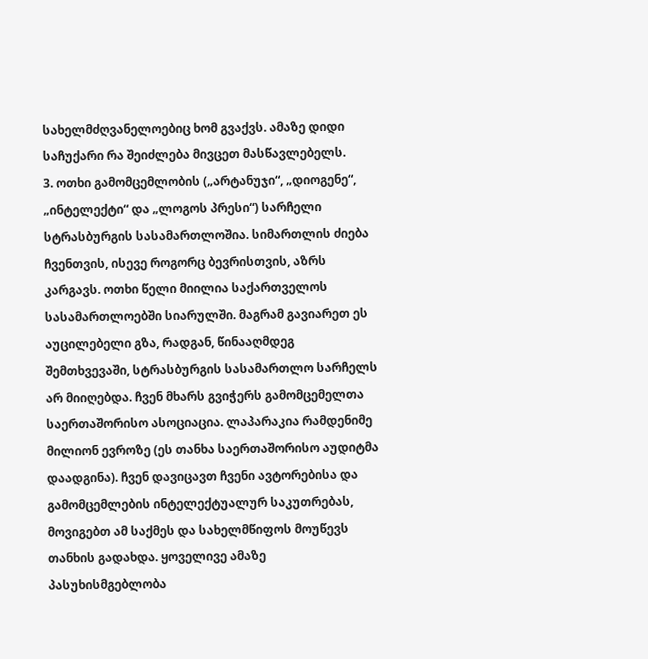სახელმძღვანელოებიც ხომ გვაქვს. ამაზე დიდი საჩუქარი რა შეიძლება მივცეთ მასწავლებელს.
3. ოთხი გამომცემლობის („არტანუჯი“, „დიოგენე“, „ინტელექტი“ და „ლოგოს პრესი“) სარჩელი სტრასბურგის სასამართლოშია. სიმართლის ძიება ჩვენთვის, ისევე როგორც ბევრისთვის, აზრს კარგავს. ოთხი წელი მიილია საქართველოს სასამართლოებში სიარულში. მაგრამ გავიარეთ ეს აუცილებელი გზა, რადგან, წინააღმდეგ შემთხვევაში, სტრასბურგის სასამართლო სარჩელს არ მიიღებდა. ჩვენ მხარს გვიჭერს გამომცემელთა საერთაშორისო ასოციაცია. ლაპარაკია რამდენიმე მილიონ ევროზე (ეს თანხა საერთაშორისო აუდიტმა დაადგინა). ჩვენ დავიცავთ ჩვენი ავტორებისა და გამომცემლების ინტელექტუალურ საკუთრებას, მოვიგებთ ამ საქმეს და სახელმწიფოს მოუწევს თანხის გადახდა. ყოველივე ამაზე პასუხისმგებლობა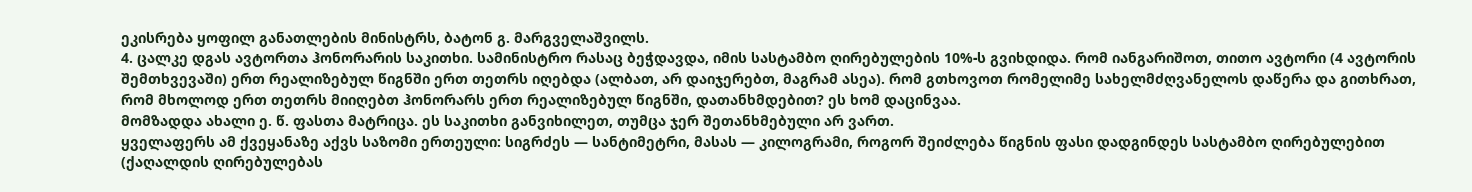ეკისრება ყოფილ განათლების მინისტრს, ბატონ გ. მარგველაშვილს.
4. ცალკე დგას ავტორთა ჰონორარის საკითხი. სამინისტრო რასაც ბეჭდავდა, იმის სასტამბო ღირებულების 10%-ს გვიხდიდა. რომ იანგარიშოთ, თითო ავტორი (4 ავტორის შემთხვევაში) ერთ რეალიზებულ წიგნში ერთ თეთრს იღებდა (ალბათ, არ დაიჯერებთ, მაგრამ ასეა). რომ გთხოვოთ რომელიმე სახელმძღვანელოს დაწერა და გითხრათ, რომ მხოლოდ ერთ თეთრს მიიღებთ ჰონორარს ერთ რეალიზებულ წიგნში, დათანხმდებით? ეს ხომ დაცინვაა.
მომზადდა ახალი ე. წ. ფასთა მატრიცა. ეს საკითხი განვიხილეთ, თუმცა ჯერ შეთანხმებული არ ვართ.
ყველაფერს ამ ქვეყანაზე აქვს საზომი ერთეული: სიგრძეს — სანტიმეტრი, მასას — კილოგრამი, როგორ შეიძლება წიგნის ფასი დადგინდეს სასტამბო ღირებულებით (ქაღალდის ღირებულებას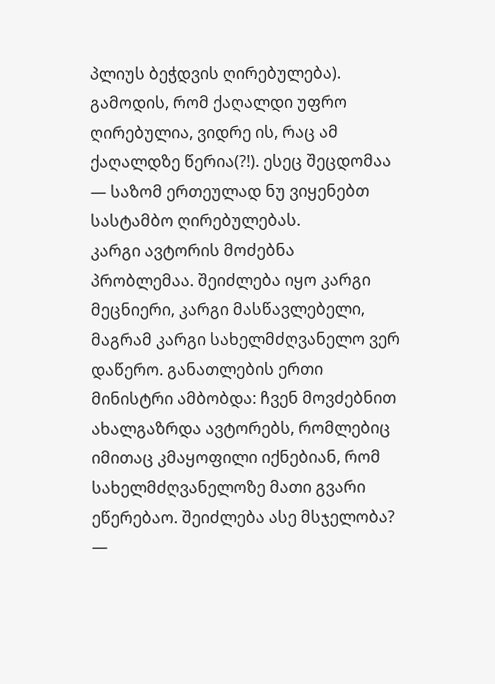პლიუს ბეჭდვის ღირებულება). გამოდის, რომ ქაღალდი უფრო ღირებულია, ვიდრე ის, რაც ამ ქაღალდზე წერია(?!). ესეც შეცდომაა — საზომ ერთეულად ნუ ვიყენებთ სასტამბო ღირებულებას.
კარგი ავტორის მოძებნა პრობლემაა. შეიძლება იყო კარგი მეცნიერი, კარგი მასწავლებელი, მაგრამ კარგი სახელმძღვანელო ვერ დაწერო. განათლების ერთი მინისტრი ამბობდა: ჩვენ მოვძებნით ახალგაზრდა ავტორებს, რომლებიც იმითაც კმაყოფილი იქნებიან, რომ სახელმძღვანელოზე მათი გვარი ეწერებაო. შეიძლება ასე მსჯელობა? —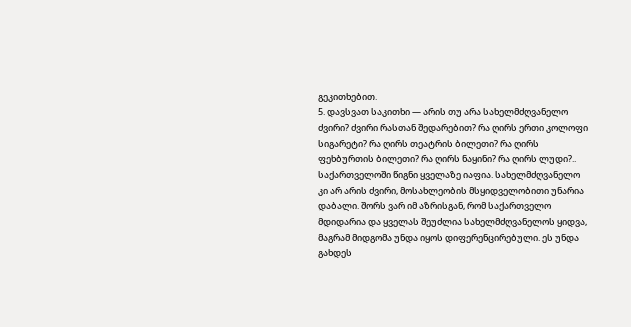გეკითხებით.
5. დავსვათ საკითხი — არის თუ არა სახელმძღვანელო ძვირი? ძვირი რასთან შედარებით? რა ღირს ერთი კოლოფი სიგარეტი? რა ღირს თეატრის ბილეთი? რა ღირს ფეხბურთის ბილეთი? რა ღირს ნაყინი? რა ღირს ლუდი?.. საქართველოში წიგნი ყველაზე იაფია. სახელმძღვანელო კი არ არის ძვირი, მოსახლეობის მსყიდველობითი უნარია დაბალი. შორს ვარ იმ აზრისგან, რომ საქართველო მდიდარია და ყველას შეუძლია სახელმძღვანელოს ყიდვა, მაგრამ მიდგომა უნდა იყოს დიფერენცირებული. ეს უნდა გახდეს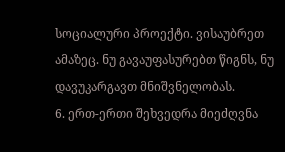სოციალური პროექტი. ვისაუბრეთ ამაზეც. ნუ გავაუფასურებთ წიგნს, ნუ დავუკარგავთ მნიშვნელობას.
6. ერთ-ერთი შეხვედრა მიეძღვნა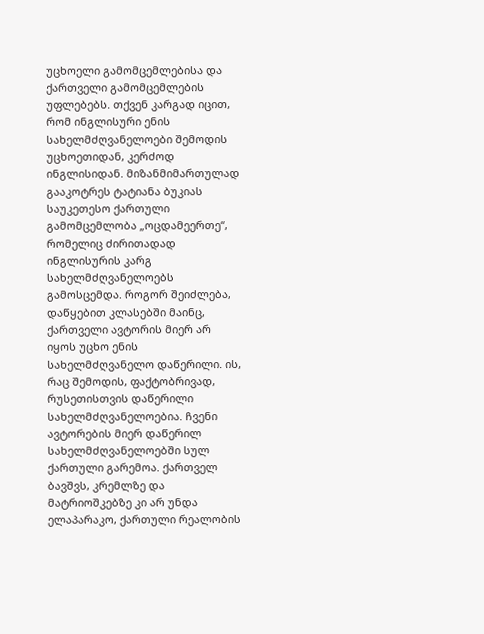უცხოელი გამომცემლებისა და ქართველი გამომცემლების უფლებებს. თქვენ კარგად იცით, რომ ინგლისური ენის სახელმძღვანელოები შემოდის უცხოეთიდან, კერძოდ ინგლისიდან. მიზანმიმართულად გააკოტრეს ტატიანა ბუკიას საუკეთესო ქართული გამომცემლობა „ოცდამეერთე“, რომელიც ძირითადად ინგლისურის კარგ სახელმძღვანელოებს გამოსცემდა. როგორ შეიძლება, დაწყებით კლასებში მაინც, ქართველი ავტორის მიერ არ იყოს უცხო ენის სახელმძღვანელო დაწერილი. ის, რაც შემოდის, ფაქტობრივად, რუსეთისთვის დაწერილი სახელმძღვანელოებია. ჩვენი ავტორების მიერ დაწერილ სახელმძღვანელოებში სულ ქართული გარემოა. ქართველ ბავშვს, კრემლზე და მატრიოშკებზე კი არ უნდა ელაპარაკო, ქართული რეალობის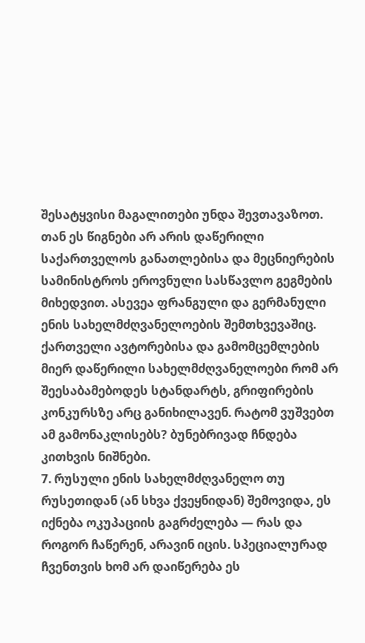შესატყვისი მაგალითები უნდა შევთავაზოთ. თან ეს წიგნები არ არის დაწერილი საქართველოს განათლებისა და მეცნიერების სამინისტროს ეროვნული სასწავლო გეგმების მიხედვით. ასევეა ფრანგული და გერმანული ენის სახელმძღვანელოების შემთხვევაშიც. ქართველი ავტორებისა და გამომცემლების მიერ დაწერილი სახელმძღვანელოები რომ არ შეესაბამებოდეს სტანდარტს, გრიფირების კონკურსზე არც განიხილავენ. რატომ ვუშვებთ ამ გამონაკლისებს? ბუნებრივად ჩნდება კითხვის ნიშნები.
7. რუსული ენის სახელმძღვანელო თუ რუსეთიდან (ან სხვა ქვეყნიდან) შემოვიდა, ეს იქნება ოკუპაციის გაგრძელება — რას და როგორ ჩაწერენ, არავინ იცის. სპეციალურად ჩვენთვის ხომ არ დაიწერება ეს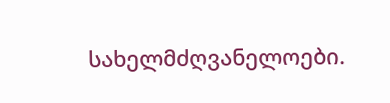სახელმძღვანელოები.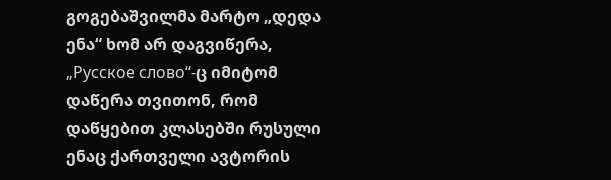გოგებაშვილმა მარტო „დედა ენა“ ხომ არ დაგვიწერა, „Русское слово“-ც იმიტომ დაწერა თვითონ, რომ დაწყებით კლასებში რუსული ენაც ქართველი ავტორის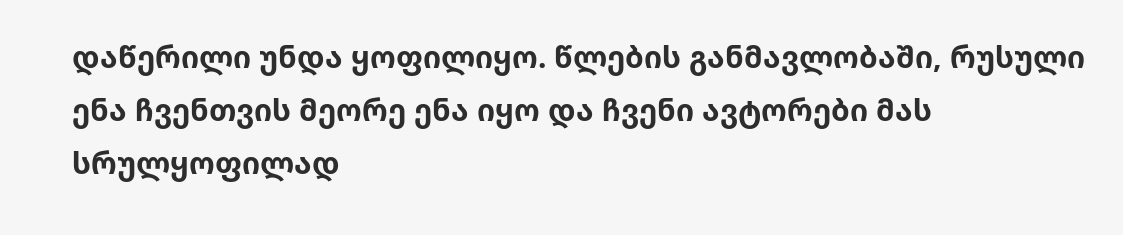დაწერილი უნდა ყოფილიყო. წლების განმავლობაში, რუსული ენა ჩვენთვის მეორე ენა იყო და ჩვენი ავტორები მას სრულყოფილად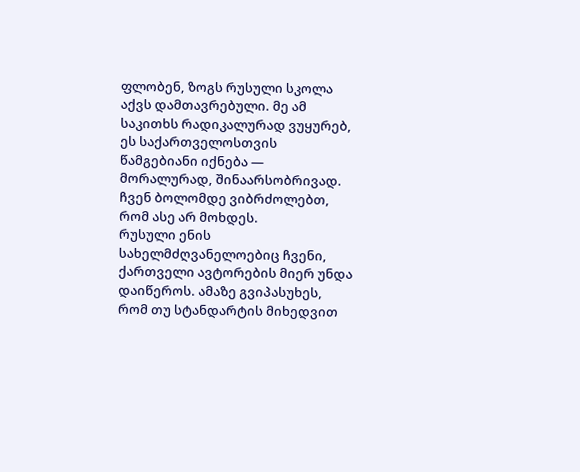ფლობენ, ზოგს რუსული სკოლა აქვს დამთავრებული. მე ამ საკითხს რადიკალურად ვუყურებ, ეს საქართველოსთვის წამგებიანი იქნება — მორალურად, შინაარსობრივად. ჩვენ ბოლომდე ვიბრძოლებთ, რომ ასე არ მოხდეს.
რუსული ენის სახელმძღვანელოებიც ჩვენი, ქართველი ავტორების მიერ უნდა დაიწეროს. ამაზე გვიპასუხეს, რომ თუ სტანდარტის მიხედვით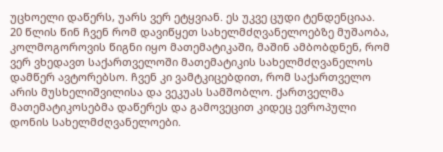უცხოელი დაწერს, უარს ვერ ეტყვიან. ეს უკვე ცუდი ტენდენციაა.
20 წლის წინ ჩვენ რომ დავიწყეთ სახელმძღვანელოებზე მუშაობა, კოლმოგოროვის წიგნი იყო მათემატიკაში, მაშინ ამბობდნენ, რომ ვერ ვხედავთ საქართველოში მათემატიკის სახელმძღვანელოს დამწერ ავტორებსო. ჩვენ კი ვამტკიცებდით, რომ საქართველო არის მუსხელიშვილისა და ვეკუას სამშობლო. ქართველმა მათემატიკოსებმა დაწერეს და გამოვეცით კიდეც ევროპული დონის სახელმძღვანელოები.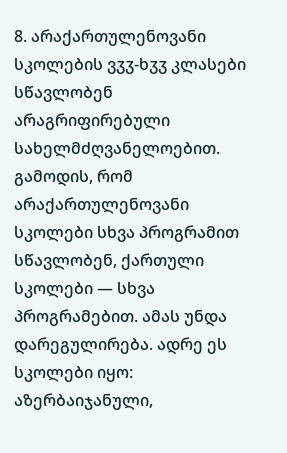8. არაქართულენოვანი სკოლების ვჳჳ-ხჳჳ კლასები სწავლობენ არაგრიფირებული სახელმძღვანელოებით. გამოდის, რომ არაქართულენოვანი სკოლები სხვა პროგრამით სწავლობენ, ქართული სკოლები — სხვა პროგრამებით. ამას უნდა დარეგულირება. ადრე ეს სკოლები იყო: აზერბაიჯანული,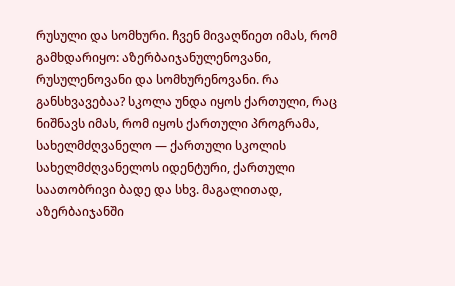რუსული და სომხური. ჩვენ მივაღწიეთ იმას, რომ გამხდარიყო: აზერბაიჯანულენოვანი, რუსულენოვანი და სომხურენოვანი. რა განსხვავებაა? სკოლა უნდა იყოს ქართული, რაც ნიშნავს იმას, რომ იყოს ქართული პროგრამა, სახელმძღვანელო — ქართული სკოლის სახელმძღვანელოს იდენტური, ქართული საათობრივი ბადე და სხვ. მაგალითად, აზერბაიჯანში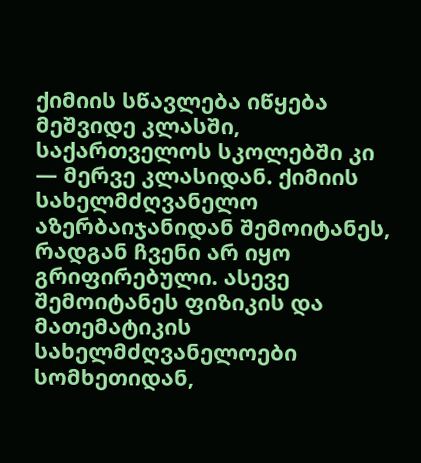ქიმიის სწავლება იწყება მეშვიდე კლასში, საქართველოს სკოლებში კი — მერვე კლასიდან. ქიმიის სახელმძღვანელო აზერბაიჯანიდან შემოიტანეს, რადგან ჩვენი არ იყო გრიფირებული. ასევე შემოიტანეს ფიზიკის და მათემატიკის სახელმძღვანელოები სომხეთიდან,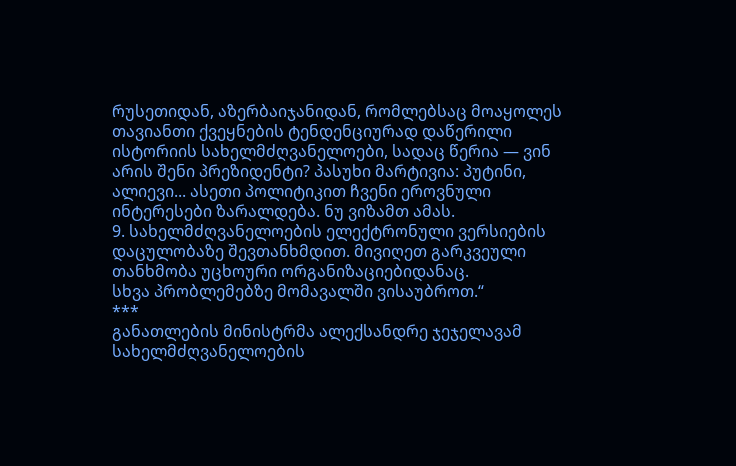რუსეთიდან, აზერბაიჯანიდან, რომლებსაც მოაყოლეს თავიანთი ქვეყნების ტენდენციურად დაწერილი ისტორიის სახელმძღვანელოები, სადაც წერია — ვინ არის შენი პრეზიდენტი? პასუხი მარტივია: პუტინი, ალიევი... ასეთი პოლიტიკით ჩვენი ეროვნული ინტერესები ზარალდება. ნუ ვიზამთ ამას.
9. სახელმძღვანელოების ელექტრონული ვერსიების დაცულობაზე შევთანხმდით. მივიღეთ გარკვეული თანხმობა უცხოური ორგანიზაციებიდანაც.
სხვა პრობლემებზე მომავალში ვისაუბროთ.“
***
განათლების მინისტრმა ალექსანდრე ჯეჯელავამ სახელმძღვანელოების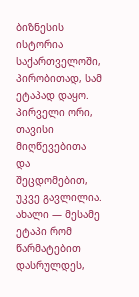ბიზნესის ისტორია საქართველოში, პირობითად, სამ ეტაპად დაყო. პირველი ორი, თავისი მიღწევებითა და შეცდომებით, უკვე გავლილია. ახალი — მესამე ეტაპი რომ წარმატებით დასრულდეს,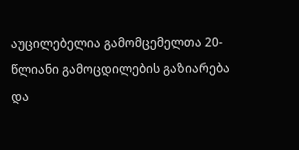აუცილებელია გამომცემელთა 20-წლიანი გამოცდილების გაზიარება და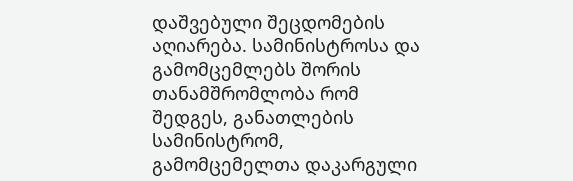დაშვებული შეცდომების აღიარება. სამინისტროსა და გამომცემლებს შორის თანამშრომლობა რომ შედგეს, განათლების სამინისტრომ, გამომცემელთა დაკარგული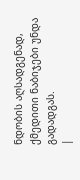ნდობის აღსადგენად, ქმედითი ნაბიჯები უნდა გადადგას.
|